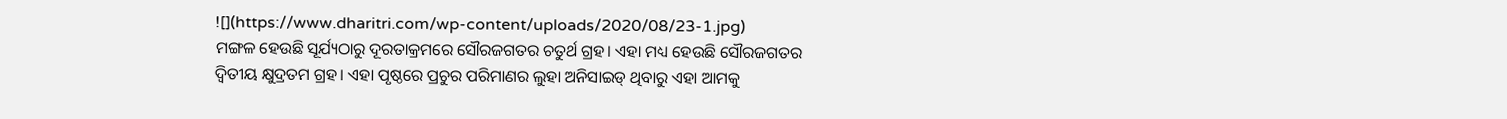![](https://www.dharitri.com/wp-content/uploads/2020/08/23-1.jpg)
ମଙ୍ଗଳ ହେଉଛି ସୂର୍ଯ୍ୟଠାରୁ ଦୂରତାକ୍ରମରେ ସୌରଜଗତର ଚତୁର୍ଥ ଗ୍ରହ। ଏହା ମଧ୍ୟ ହେଉଛି ସୌରଜଗତର ଦ୍ୱିତୀୟ କ୍ଷୁଦ୍ରତମ ଗ୍ରହ। ଏହା ପୃଷ୍ଠରେ ପ୍ରଚୁର ପରିମାଣର ଲୁହା ଅନିସାଇଡ୍ ଥିବାରୁ ଏହା ଆମକୁ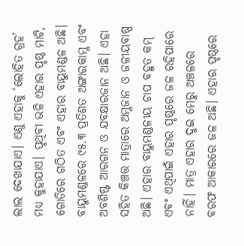ଲାଲ ଦେଖାଯାଏ। ଏଣୁ ଏହାକୁ ‘ଲୋହିତ ଗ୍ରହ’ ମଧ୍ୟ କୁହାଯାଏ। ପୃଥିବୀ ଭଳି ଏହାର ପୃଷ୍ଠ ମାଟି, ଗୋଡିରେ ଗଠିତ ଏବଂ ଏହାର ବାୟୁମଣ୍ଡଳ ଅଛି। ବାୟୁମଣ୍ଡଳରେ ୯୫.୩ ପ୍ରତିଶତ ଅଙ୍ଗାରକାମ୍ଳ ଏବଂ ଅବଶିଷ୍ଟ ଆରଗନ ଓ ଯବକ୍ଷାରଜାନ ଅଛି। ଏହା ସହିତ କିଞ୍ଚତ୍ତ ମାତ୍ରାରେ ଅମ୍ଳଜାନ ଓ ଜଳୀୟବାଷ୍ପ ଅଛି। ଏହାର ବାୟୁମଣ୍ଡଳୀୟ ଚାପ ବହୁତ କମ୍ ଏବଂ ଏଥିପାଇଁ ଏହାର ପୃଷ୍ଠରେ ଜଳ ରହିପାରେ ନାହିଁ। ମାତ୍ର ଏହାର ଦୁଇ ମେରୁ ଅଞ୍ଚଳରେ ବରଫ ଆକାରରେ ଜଳ ଅଛି। ଏହାର ପୃଷ୍ଠରେ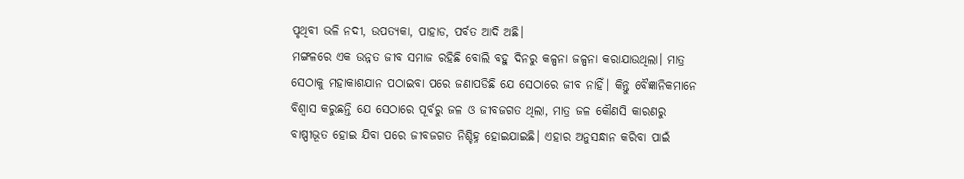ପୃଥିବୀ ଭଳି ନଦୀ, ଉପତ୍ୟକା, ପାହାଡ, ପର୍ବତ ଆଦି ଅଛି।
ମଙ୍ଗଳରେ ଏକ ଉନ୍ନତ ଜୀବ ସମାଜ ରହିଛି ବୋଲି ବହୁ ଦିନରୁ କଳ୍ପନା ଜଳ୍ପନା କରାଯାଉଥିଲା। ମାତ୍ର ସେଠାକୁ ମହାକାଶଯାନ ପଠାଇବା ପରେ ଜଣାପଡିଛି ଯେ ସେଠାରେ ଜୀବ ନାହିଁ। କିନ୍ତୁ ବୈଜ୍ଞାନିକମାନେ ବିଶ୍ୱାସ କରୁଛନ୍ତି ଯେ ସେଠାରେ ପୂର୍ବରୁ ଜଳ ଓ ଜୀବଜଗତ ଥିଲା, ମାତ୍ର ଜଳ କୌଣସି କାରଣରୁ ବାଷ୍ପୀଭୂତ ହୋଇ ଯିବା ପରେ ଜୀବଜଗତ ନିଶ୍ଚିହ୍ନ ହୋଇଯାଇଛି। ଏହାର ଅନୁସନ୍ଧାନ କରିବା ପାଇଁ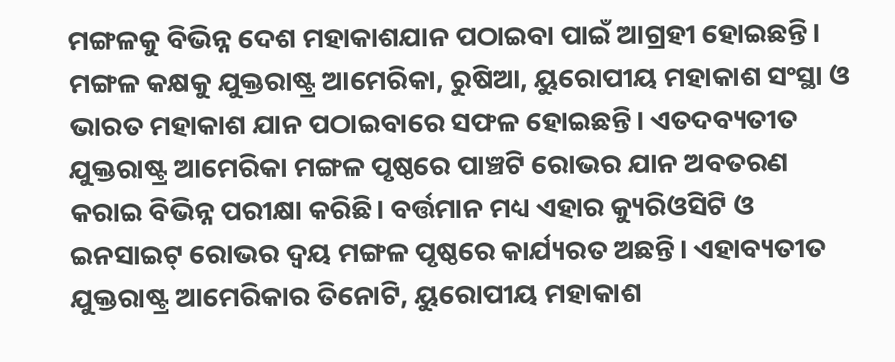ମଙ୍ଗଳକୁ ବିଭିନ୍ନ ଦେଶ ମହାକାଶଯାନ ପଠାଇବା ପାଇଁ ଆଗ୍ରହୀ ହୋଇଛନ୍ତି।
ମଙ୍ଗଳ କକ୍ଷକୁ ଯୁକ୍ତରାଷ୍ଟ୍ର ଆମେରିକା, ରୁଷିଆ, ୟୁରୋପୀୟ ମହାକାଶ ସଂସ୍ଥା ଓ ଭାରତ ମହାକାଶ ଯାନ ପଠାଇବାରେ ସଫଳ ହୋଇଛନ୍ତି। ଏତଦବ୍ୟତୀତ ଯୁକ୍ତରାଷ୍ଟ୍ର ଆମେରିକା ମଙ୍ଗଳ ପୃଷ୍ଠରେ ପାଞ୍ଚଟି ରୋଭର ଯାନ ଅବତରଣ କରାଇ ବିଭିନ୍ନ ପରୀକ୍ଷା କରିଛି। ବର୍ତ୍ତମାନ ମଧ୍ୟ ଏହାର କ୍ୟୁରିଓସିଟି ଓ ଇନସାଇଟ୍ ରୋଭର ଦ୍ୱୟ ମଙ୍ଗଳ ପୃଷ୍ଠରେ କାର୍ଯ୍ୟରତ ଅଛନ୍ତି। ଏହାବ୍ୟତୀତ ଯୁକ୍ତରାଷ୍ଟ୍ର ଆମେରିକାର ତିନୋଟି, ୟୁରୋପୀୟ ମହାକାଶ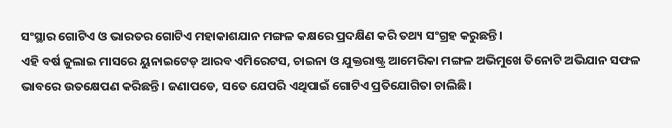ସଂସ୍ଥାର ଗୋଟିଏ ଓ ଭାରତର ଗୋଟିଏ ମହାକାଶଯାନ ମଙ୍ଗଳ କକ୍ଷରେ ପ୍ରଦକ୍ଷିଣ କରି ତଥ୍ୟ ସଂଗ୍ରହ କରୁଛନ୍ତି।
ଏହି ବର୍ଷ ଜୁଲାଇ ମାସରେ ୟୁନାଇଟେଡ୍ ଆରବ ଏମିରେଟସ, ଚାଇନା ଓ ଯୁକ୍ତରାଷ୍ଟ୍ର ଆମେରିକା ମଙ୍ଗଳ ଅଭିମୁଖେ ତିନୋଟି ଅଭିଯାନ ସଫଳ ଭାବରେ ଉତକ୍ଷେପଣ କରିଛନ୍ତି। ଜଣାପଡେ, ସତେ ଯେପରି ଏଥିପାଇଁ ଗୋଟିଏ ପ୍ରତିଯୋଗିତା ଚାଲିଛି।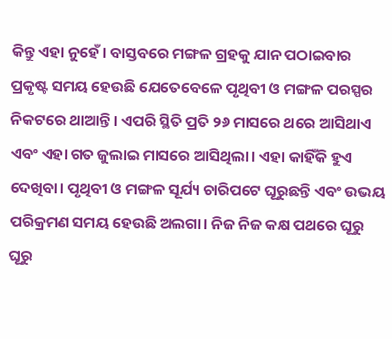କିନ୍ତୁ ଏହା ନୁହେଁ। ବାସ୍ତବରେ ମଙ୍ଗଳ ଗ୍ରହକୁ ଯାନ ପଠାଇବାର ପ୍ରକୃଷ୍ଟ ସମୟ ହେଉଛି ଯେତେବେଳେ ପୃଥିବୀ ଓ ମଙ୍ଗଳ ପରସ୍ପର ନିକଟରେ ଥାଆନ୍ତି। ଏପରି ସ୍ଥିତି ପ୍ରତି ୨୬ ମାସରେ ଥରେ ଆସିଥାଏ ଏବଂ ଏହା ଗତ ଜୁଲାଇ ମାସରେ ଆସିଥିଲା। ଏହା କାହିଁକି ହୁଏ ଦେଖିବା। ପୃଥିବୀ ଓ ମଙ୍ଗଳ ସୂର୍ଯ୍ୟ ଚାରିପଟେ ଘୂରୁଛନ୍ତି ଏବଂ ଉଭୟ ପରିକ୍ରମଣ ସମୟ ହେଉଛି ଅଲଗା। ନିଜ ନିଜ କକ୍ଷ ପଥରେ ଘୂରୁ ଘୂରୁ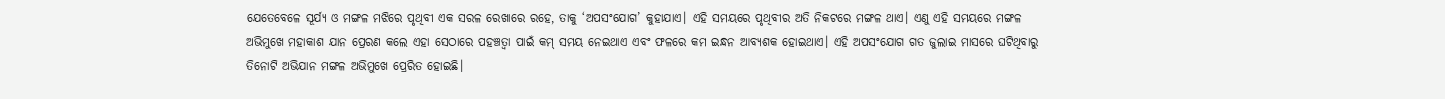ଯେତେବେଳେ ସୂର୍ଯ୍ୟ ଓ ମଙ୍ଗଳ ମଝିରେ ପୃଥିବୀ ଏକ ସରଳ ରେଖାରେ ରହେ, ତାକୁ ‘ଅପସଂଯୋଗ’ କୁହାଯାଏ। ଏହି ସମୟରେ ପୃଥିବୀର ଅତି ନିକଟରେ ମଙ୍ଗଳ ଥାଏ। ଏଣୁ ଏହି ସମୟରେ ମଙ୍ଗଳ ଅଭିମୁଖେ ମହାକାଶ ଯାନ ପ୍ରେରଣ କଲେ ଏହା ସେଠାରେ ପହଞ୍ଚତ୍ବା ପାଇଁ କମ୍ ସମୟ ନେଇଥାଏ ଏବଂ ଫଳରେ କମ ଇନ୍ଧନ ଆବ୍ୟଶକ ହୋଇଥାଏ। ଏହି ଅପସଂଯୋଗ ଗତ ଜୁଲାଇ ମାସରେ ଘଟିଥିବାରୁ ତିନୋଟି ଅଭିଯାନ ମଙ୍ଗଳ ଅଭିମୁଖେ ପ୍ରେରିତ ହୋଇଛି।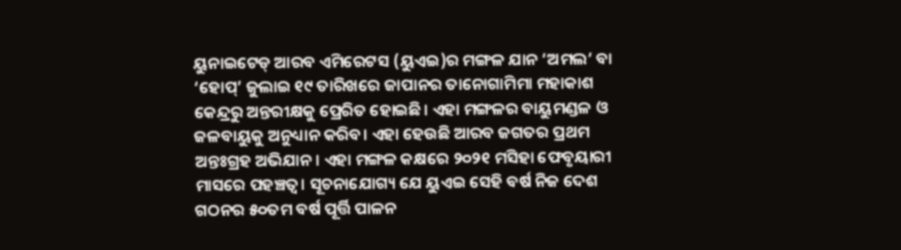ୟୁନାଇଟେଡ୍ ଆରବ ଏମିରେଟସ (ୟୁଏଇ)ର ମଙ୍ଗଳ ଯାନ ‘ଅମଲ’ ବା ‘ହୋପ୍’ ଜୁଲାଇ ୧୯ ତାରିଖରେ ଜାପାନର ତାନୋଗାମିମା ମହାକାଶ କେନ୍ଦ୍ରରୁ ଅନ୍ତରୀକ୍ଷକୁ ପ୍ରେରିତ ହୋଇଛି। ଏହା ମଙ୍ଗଳର ବାୟୁମଣ୍ଡଳ ଓ ଜଳବାୟୁକୁ ଅନୁଧ୍ୟାନ କରିବ। ଏହା ହେଉଛି ଆରବ ଜଗତର ପ୍ରଥମ ଅନ୍ତଃଗ୍ରହ ଅଭିଯାନ। ଏହା ମଙ୍ଗଳ କକ୍ଷରେ ୨୦୨୧ ମସିହା ଫେବୃୟାରୀ ମାସରେ ପହଞ୍ଚତ୍ବ। ସୂଚନାଯୋଗ୍ୟ ଯେ ୟୁଏଇ ସେହି ବର୍ଷ ନିଜ ଦେଶ ଗଠନର ୫୦ତମ ବର୍ଷ ପୂର୍ତ୍ତି ପାଳନ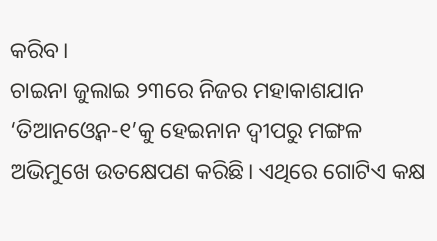କରିବ।
ଚାଇନା ଜୁଲାଇ ୨୩ରେ ନିଜର ମହାକାଶଯାନ ‘ତିଆନଓ୍ବେନ-୧’କୁ ହେଇନାନ ଦ୍ୱୀପରୁ ମଙ୍ଗଳ ଅଭିମୁଖେ ଉତକ୍ଷେପଣ କରିଛି। ଏଥିରେ ଗୋଟିଏ କକ୍ଷ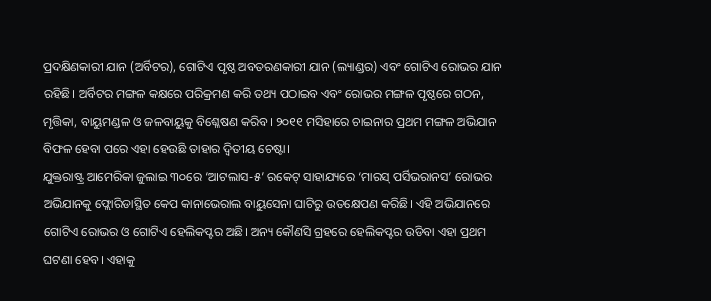ପ୍ରଦକ୍ଷିଣକାରୀ ଯାନ (ଅର୍ବିଟର), ଗୋଟିଏ ପୃଷ୍ଠ ଅବତରଣକାରୀ ଯାନ (ଲ୍ୟାଣ୍ଡର) ଏବଂ ଗୋଟିଏ ରୋଭର ଯାନ ରହିଛି। ଅର୍ବିଟର ମଙ୍ଗଳ କକ୍ଷରେ ପରିକ୍ରମଣ କରି ତଥ୍ୟ ପଠାଇବ ଏବଂ ରୋଭର ମଙ୍ଗଳ ପୃଷ୍ଠରେ ଗଠନ, ମୃତ୍ତିକା, ବାୟୁମଣ୍ଡଳ ଓ ଜଳବାୟୁକୁ ବିଶ୍ଳେଷଣ କରିବ। ୨୦୧୧ ମସିହାରେ ଚାଇନାର ପ୍ରଥମ ମଙ୍ଗଳ ଅଭିଯାନ ବିଫଳ ହେବା ପରେ ଏହା ହେଉଛି ତାହାର ଦ୍ୱିତୀୟ ଚେଷ୍ଟା।
ଯୁକ୍ତରାଷ୍ଟ୍ର ଆମେରିକା ଜୁଲାଇ ୩୦ରେ ‘ଆଟଲାସ-୫’ ରକେଟ୍ ସାହାଯ୍ୟରେ ‘ମାରସ୍ ପର୍ସିଭରାନସ’ ରୋଭର ଅଭିଯାନକୁ ଫ୍ଲୋରିଡାସ୍ଥିତ କେପ କାନାଭେରାଲ ବାୟୁସେନା ଘାଟିରୁ ଉତକ୍ଷେପଣ କରିଛି। ଏହି ଅଭିଯାନରେ ଗୋଟିଏ ରୋଭର ଓ ଗୋଟିଏ ହେଲିକପ୍ଟର ଅଛି। ଅନ୍ୟ କୌଣସି ଗ୍ରହରେ ହେଲିକପ୍ଟର ଉଡିବା ଏହା ପ୍ରଥମ ଘଟଣା ହେବ। ଏହାକୁ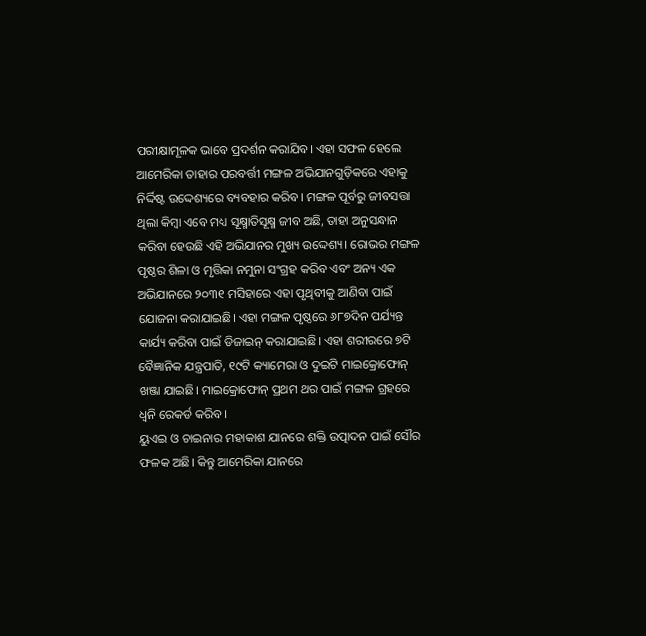ପରୀକ୍ଷାମୂଳକ ଭାବେ ପ୍ରଦର୍ଶନ କରାଯିବ। ଏହା ସଫଳ ହେଲେ ଆମେରିକା ତାହାର ପରବର୍ତ୍ତୀ ମଙ୍ଗଳ ଅଭିଯାନଗୁଡ଼ିକରେ ଏହାକୁ ନିର୍ଦ୍ଦିଷ୍ଟ ଉଦ୍ଦେଶ୍ୟରେ ବ୍ୟବହାର କରିବ। ମଙ୍ଗଳ ପୂର୍ବରୁ ଜୀବସତ୍ତା ଥିଲା କିମ୍ବା ଏବେ ମଧ୍ୟ ସୂକ୍ଷ୍ମାତିସୂକ୍ଷ୍ମ ଜୀବ ଅଛି, ତାହା ଅନୁସନ୍ଧାନ କରିବା ହେଉଛି ଏହି ଅଭିଯାନର ମୁଖ୍ୟ ଉଦ୍ଦେଶ୍ୟ। ରୋଭର ମଙ୍ଗଳ ପୃଷ୍ଠର ଶିଳା ଓ ମୃତ୍ତିକା ନମୁନା ସଂଗ୍ରହ କରିବ ଏବଂ ଅନ୍ୟ ଏକ ଅଭିଯାନରେ ୨୦୩୧ ମସିହାରେ ଏହା ପୃଥିବୀକୁ ଆଣିବା ପାଇଁ ଯୋଜନା କରାଯାଇଛି। ଏହା ମଙ୍ଗଳ ପୃଷ୍ଠରେ ୬୮୭ଦିନ ପର୍ଯ୍ୟନ୍ତ କାର୍ଯ୍ୟ କରିବା ପାଇଁ ଡିଜାଇନ୍ କରାଯାଇଛି। ଏହା ଶରୀରରେ ୭ଟି ବୈଜ୍ଞାନିକ ଯନ୍ତ୍ରପାତି, ୧୯ଟି କ୍ୟାମେରା ଓ ଦୁଇଟି ମାଇକ୍ରୋଫୋନ୍ ଖଞ୍ଜା ଯାଇଛି। ମାଇକ୍ରୋଫୋନ୍ ପ୍ରଥମ ଥର ପାଇଁ ମଙ୍ଗଳ ଗ୍ରହରେ ଧ୍ୱନି ରେକର୍ଡ କରିବ।
ୟୁଏଇ ଓ ଚାଇନାର ମହାକାଶ ଯାନରେ ଶକ୍ତି ଉତ୍ପାଦନ ପାଇଁ ସୌର ଫଳକ ଅଛି। କିନ୍ତୁ ଆମେରିକା ଯାନରେ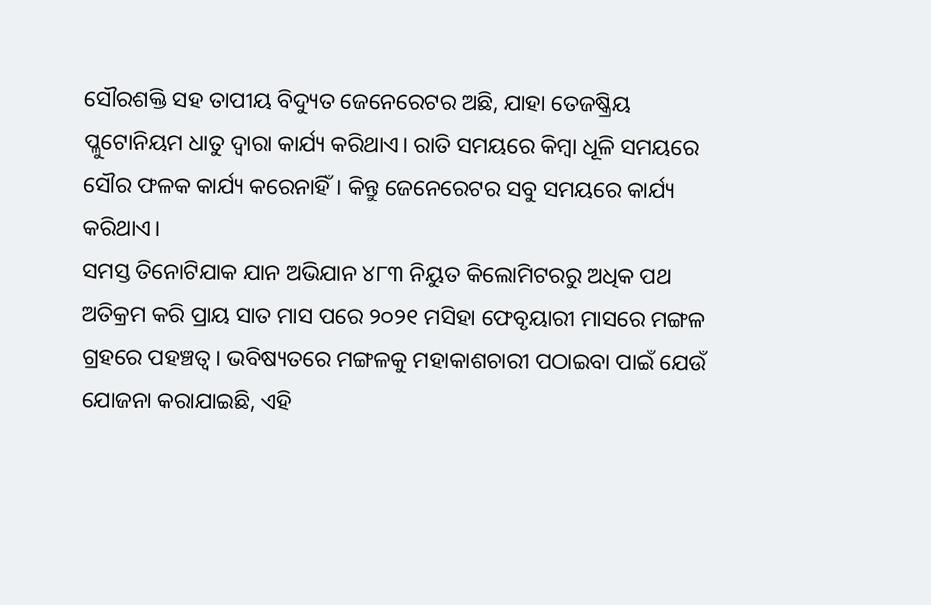ସୌରଶକ୍ତି ସହ ତାପୀୟ ବିଦ୍ୟୁତ ଜେନେରେଟର ଅଛି, ଯାହା ତେଜଷ୍କ୍ରିୟ ପ୍ଳୁଟୋନିୟମ ଧାତୁ ଦ୍ୱାରା କାର୍ଯ୍ୟ କରିଥାଏ। ରାତି ସମୟରେ କିମ୍ବା ଧୂଳି ସମୟରେ ସୌର ଫଳକ କାର୍ଯ୍ୟ କରେନାହିଁ। କିନ୍ତୁ ଜେନେରେଟର ସବୁ ସମୟରେ କାର୍ଯ୍ୟ କରିଥାଏ।
ସମସ୍ତ ତିନୋଟିଯାକ ଯାନ ଅଭିଯାନ ୪୮୩ ନିୟୁତ କିଲୋମିଟରରୁ ଅଧିକ ପଥ ଅତିକ୍ରମ କରି ପ୍ରାୟ ସାତ ମାସ ପରେ ୨୦୨୧ ମସିହା ଫେବୃୟାରୀ ମାସରେ ମଙ୍ଗଳ ଗ୍ରହରେ ପହଞ୍ଚତ୍ବ। ଭବିଷ୍ୟତରେ ମଙ୍ଗଳକୁ ମହାକାଶଚାରୀ ପଠାଇବା ପାଇଁ ଯେଉଁ ଯୋଜନା କରାଯାଇଛି, ଏହି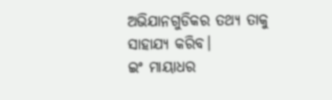ଅଭିଯାନଗୁଡିକର ତଥ୍ୟ ତାକୁ ସାହାଯ୍ୟ କରିବ।
ଇଂ ମାୟାଧର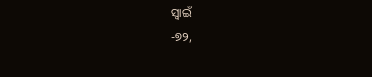ସ୍ବାଇଁ
-୭୨,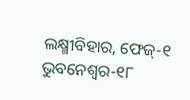ଲକ୍ଷ୍ମୀବିହାର, ଫେଜ୍-୧ ଭୁବନେଶ୍ୱର-୧୮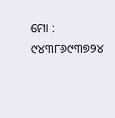ମୋ : ୯୪୩୮୬୯୩୭୨୪